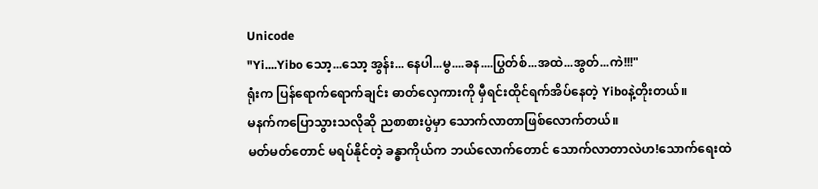Unicode
"Yi....Yibo သော့...သော့ အွန်း... နေပါ...မွ....ခန....ပြွတ်စ်...အထဲ...အွတ်...ကဲ!!!"
ရုံးက ပြန်ရောက်ရောက်ချင်း ဓာတ်လှေကားကို မှီရင်းထိုင်ရက်အိပ်နေတဲ့ Yiboနဲ့တိုးတယ်။
မနက်ကပြောသွားသလိုဆို ညစာစားပွဲမှာ သောက်လာတာဖြစ်လောက်တယ်။
မတ်မတ်တောင် မရပ်နိုင်တဲ့ ခန္ဓာကိုယ်က ဘယ်လောက်တောင် သောက်လာတာလဲဟ!သောက်ရေးထဲ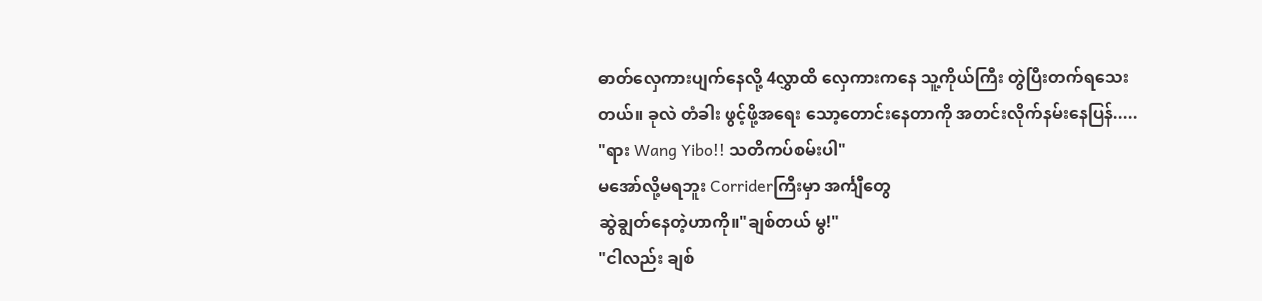ဓာတ်လှေကားပျက်နေလို့ 4လွှာထိ လှေကားကနေ သူ့ကိုယ်ကြီး တွဲပြီးတက်ရသေးတယ်။ ခုလဲ တံခါး ဖွင့်ဖို့အရေး သော့တောင်းနေတာကို အတင်းလိုက်နမ်းနေပြန်.....
"ရား Wang Yibo!! သတိကပ်စမ်းပါ"
မအော်လို့မရဘူး Corriderကြီးမှာ အင်္ကျီတွေ
ဆွဲချွတ်နေတဲ့ဟာကို။"ချစ်တယ် မွ!"
"ငါလည်း ချစ်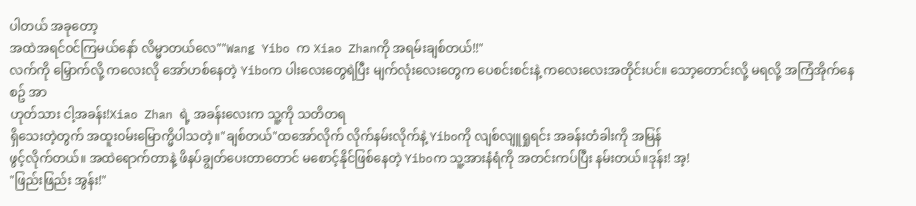ပါတယ် အခုတော့
အထဲအရင်၀င်ကြမယ်နော် လိမ္မာတယ်လေ""Wang Yibo က Xiao Zhanကို အရမ်းချစ်တယ်!!"
လက်ကို မြှောက်လို့ ကလေးလို အော်ဟစ်နေတဲ့ Yiboက ပါးလေးတွေရဲပြီး မျက်လုံးလေးတွေက ပေစင်းစင်းနဲ့ ကလေးလေးအတိုင်းပင်။ သော့တောင်းလို့ မရလို့ အကြံအိုက်နေစဥ် အာ
ဟုတ်သား ငါ့အခန်း!Xiao Zhan ရဲ့ အခန်းလေးက သူ့ကို သတိတရ
ရှိသေးတဲ့တွက် အထူး၀မ်းမြောက္မိပါသတဲ့။"ချစ်တယ်"ထအော်လိုက် လိုက်နမ်းလိုက်နဲ့ Yiboကို လျစ်လျူရှုရင်း အခန်းတံခါးကို အမြန်
ဖွင့်လိုက်တယ်။ အထဲရောက်တာနဲ့ ဖိနပ်ချွတ်ပေးတာတောင် မစောင့်နိုင်ဖြစ်နေတဲ့ Yiboက သူ့အားနံရံကို အတင်းကပ်ပြီး နမ်းတယ်။ဒုန်း! အ့!
"ဖြည်းဖြည်း အွန်း!"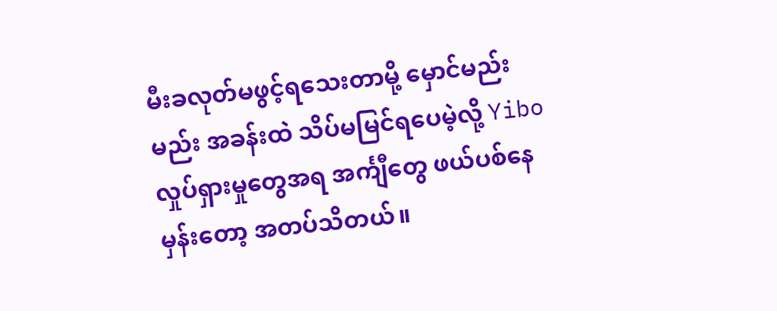မီးခလုတ်မဖွင့်ရသေးတာမို့ မှောင်မည်းမည်း အခန်းထဲ သိပ်မမြင်ရပေမဲ့လို့ Yibo လှုပ်ရှားမှုတွေအရ အင်္ကျီတွေ ဖယ်ပစ်နေမှန်းတော့ အတပ်သိတယ်။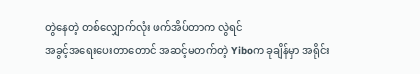တွဲနေတဲ့ တစ်လျှောက်လုံး ဖက်အိပ်တာက လွဲရင်
အခွင့်အရေးပေးတာတောင် အဆင့်မတက်တဲ့ Yiboက ခုချိန်မှာ အရိုင်း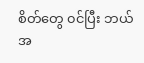စိတ်တွေ ၀င်ပြီး ဘယ်အ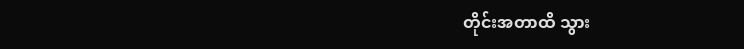တိုင်းအတာထိ သွား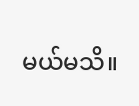မယ်မသိ။